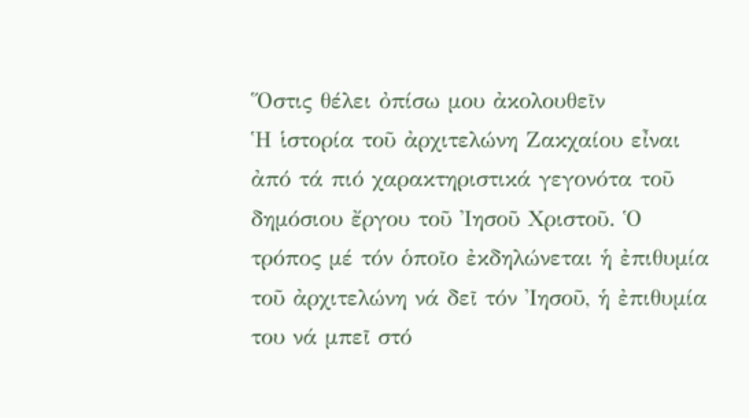Ὅστις θέλει ὀπίσω μου ἀκολουθεῖν
Ἡ ἱστορία τοῦ ἀρχιτελώνη Ζακχαίου εἶναι ἀπό τά πιό χαρακτηριστικά γεγονότα τοῦ δημόσιου ἔργου τοῦ Ἰησοῦ Χριστοῦ. Ὁ τρόπος μέ τόν ὁποῖο ἐκδηλώνεται ἡ ἐπιθυμία τοῦ ἀρχιτελώνη νά δεῖ τόν Ἰησοῦ, ἡ ἐπιθυμία του νά μπεῖ στό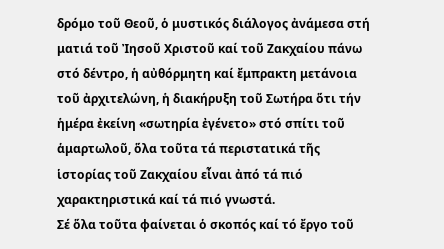δρόμο τοῦ Θεοῦ, ὁ μυστικός διάλογος ἀνάμεσα στή ματιά τοῦ Ἰησοῦ Χριστοῦ καί τοῦ Ζακχαίου πάνω στό δέντρο, ἡ αὐθόρμητη καί ἔμπρακτη μετάνοια τοῦ ἀρχιτελώνη, ἡ διακήρυξη τοῦ Σωτήρα ὅτι τήν ἡμέρα ἐκείνη «σωτηρία ἐγένετο» στό σπίτι τοῦ ἁμαρτωλοῦ, ὅλα τοῦτα τά περιστατικά τῆς ἱστορίας τοῦ Ζακχαίου εἶναι ἀπό τά πιό χαρακτηριστικά καί τά πιό γνωστά.
Σέ ὅλα τοῦτα φαίνεται ὁ σκοπός καί τό ἔργο τοῦ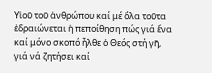Υἱοῦ τοῦ ἀνθρώπου καί μέ ὅλα τοῦτα ἑδραιώνεται ἡ πεποίθηση πώς γιά ἕνα καί μόνο σκοπό ἦλθε ὁ Θεός στή γῆ, γιά νά ζητήσει καί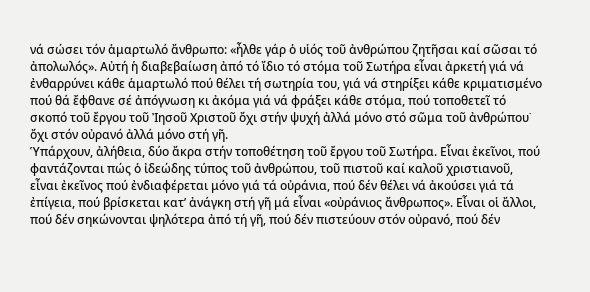νά σώσει τόν ἁμαρτωλό ἄνθρωπο: «ἦλθε γάρ ὁ υἱός τοῦ ἀνθρώπου ζητῆσαι καί σῶσαι τό ἀπολωλός». Αὐτή ἡ διαβεβαίωση ἀπό τό ἴδιο τό στόμα τοῦ Σωτήρα εἶναι ἀρκετή γιά νά ἐνθαρρύνει κάθε ἁμαρτωλό πού θέλει τή σωτηρία του, γιά νά στηρίξει κάθε κριματισμένο πού θά ἔφθανε σέ ἀπόγνωση κι ἀκόμα γιά νά φράξει κάθε στόμα, πού τοποθετεῖ τό σκοπό τοῦ ἔργου τοῦ Ἰησοῦ Χριστοῦ ὄχι στήν ψυχή ἀλλά μόνο στό σῶμα τοῦ ἀνθρώπου˙ ὄχι στόν οὐρανό ἀλλά μόνο στή γῆ.
Ὑπάρχουν, ἀλήθεια, δύο ἄκρα στήν τοποθέτηση τοῦ ἔργου τοῦ Σωτήρα. Εἶναι ἐκεῖνοι, πού φαντάζονται πώς ὁ ἰδεώδης τύπος τοῦ ἀνθρώπου, τοῦ πιστοῦ καί καλοῦ χριστιανοῦ, εἶναι ἐκεῖνος πού ἐνδιαφέρεται μόνο γιά τά οὐράνια, πού δέν θέλει νά ἀκούσει γιά τά ἐπίγεια, πού βρίσκεται κατ’ ἀνάγκη στή γῆ μά εἶναι «οὐράνιος ἄνθρωπος». Εἶναι οἱ ἄλλοι, πού δέν σηκώνονται ψηλότερα ἀπό τή γῆ, πού δέν πιστεύουν στόν οὐρανό, πού δέν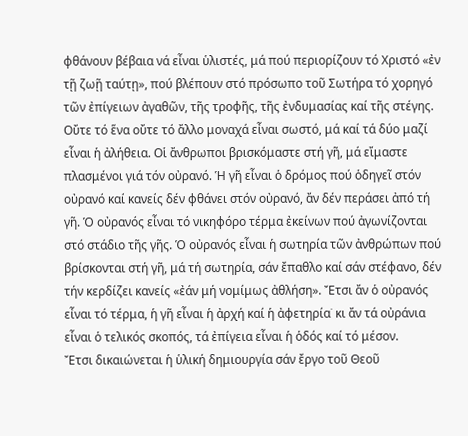φθάνουν βέβαια νά εἶναι ὑλιστές, μά πού περιορίζουν τό Χριστό «ἐν τῇ ζωῇ ταύτῃ», πού βλέπουν στό πρόσωπο τοῦ Σωτήρα τό χορηγό τῶν ἐπίγειων ἀγαθῶν, τῆς τροφῆς, τῆς ἐνδυμασίας καί τῆς στέγης.
Οὔτε τό ἕνα οὔτε τό ἄλλο μοναχά εἶναι σωστό, μά καί τά δύο μαζί εἶναι ἡ ἀλήθεια. Οἱ ἄνθρωποι βρισκόμαστε στή γῆ, μά εἴμαστε πλασμένοι γιά τόν οὐρανό. Ἡ γῆ εἶναι ὁ δρόμος πού ὁδηγεῖ στόν οὐρανό καί κανείς δέν φθάνει στόν οὐρανό, ἄν δέν περάσει ἀπό τή γῆ. Ὁ οὐρανός εἶναι τό νικηφόρο τέρμα ἐκείνων πού ἀγωνίζονται στό στάδιο τῆς γῆς. Ὁ οὐρανός εἶναι ἡ σωτηρία τῶν ἀνθρώπων πού βρίσκονται στή γῆ, μά τή σωτηρία, σάν ἔπαθλο καί σάν στέφανο, δέν τήν κερδίζει κανείς «ἐάν μή νομίμως ἀθλήση». Ἔτσι ἄν ὁ οὐρανός εἶναι τό τέρμα, ἡ γῆ εἶναι ἡ ἀρχή καί ἡ ἀφετηρία˙ κι ἄν τά οὐράνια εἶναι ὁ τελικός σκοπός, τά ἐπίγεια εἶναι ἡ ὁδός καί τό μέσον.
Ἔτσι δικαιώνεται ἡ ὑλική δημιουργία σάν ἔργο τοῦ Θεοῦ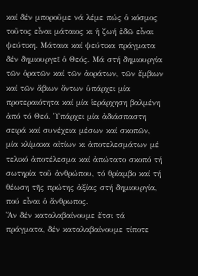καί δέν μποροῦμε νά λέμε πώς ὁ κόσμος τοῦτος εἶναι μάταιος κι ἡ ζωή ἐδῶ εἶναι ψεύτικη. Μάταια καί ψεύτικα πράγματα δέν δημιουργεῖ ὁ Θεός. Μά στή δημιουργία τῶν ὁρατῶν καί τῶν ἀοράτων, τῶν ἔμβιων καί τῶν ἄβιων ὄντων ὑπάρχει μία προτεραιότητα καί μία ἱεράρχηση βαλμένη ἀπό τό Θεό. Ὑπάρχει μία ἀδιάσπαστη σειρά καί συνέχεια μέσων καί σκοπῶν, μία κλίμακα αἰτίων κι ἀποτελεσμάτων μέ τελικό ἀποτέλεσμα καί ἀπώτατο σκοπό τή σωτηρία τοῦ ἀνθρώπου, τό θρίαμβο καί τή θέωση τῆς πρώτης ἀξίας στή δημιουργία, πού εἶναι ὁ ἄνθρωπος.
Ἄν δέν καταλαβαίνουμε ἔτσι τά πράγματα, δέν καταλαβαίνουμε τίποτε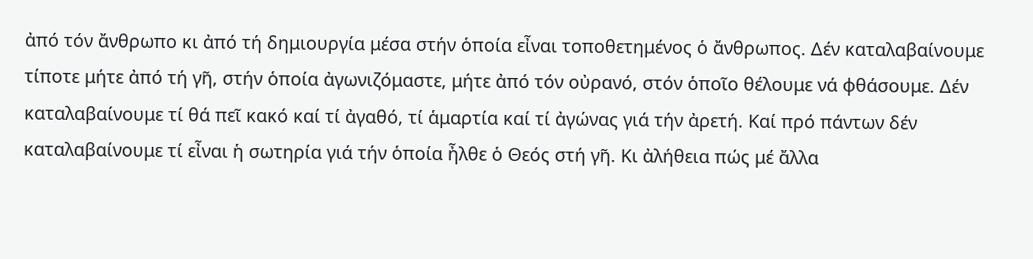ἀπό τόν ἄνθρωπο κι ἀπό τή δημιουργία μέσα στήν ὁποία εἶναι τοποθετημένος ὁ ἄνθρωπος. Δέν καταλαβαίνουμε τίποτε μήτε ἀπό τή γῆ, στήν ὁποία ἀγωνιζόμαστε, μήτε ἀπό τόν οὐρανό, στόν ὁποῖο θέλουμε νά φθάσουμε. Δέν καταλαβαίνουμε τί θά πεῖ κακό καί τί ἀγαθό, τί ἁμαρτία καί τί ἀγώνας γιά τήν ἀρετή. Καί πρό πάντων δέν καταλαβαίνουμε τί εἶναι ἡ σωτηρία γιά τήν ὁποία ἦλθε ὁ Θεός στή γῆ. Κι ἀλήθεια πώς μέ ἄλλα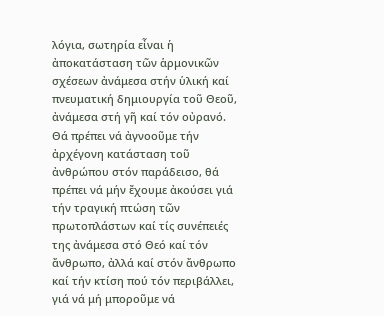λόγια, σωτηρία εἶναι ἡ ἀποκατάσταση τῶν ἁρμονικῶν σχέσεων ἀνάμεσα στήν ὑλική καί πνευματική δημιουργία τοῦ Θεοῦ, ἀνάμεσα στή γῆ καί τόν οὐρανό.
Θά πρέπει νά ἀγνοοῦμε τήν ἀρχέγονη κατάσταση τοῦ ἀνθρώπου στόν παράδεισο, θά πρέπει νά μήν ἔχουμε ἀκούσει γιά τήν τραγική πτώση τῶν πρωτοπλάστων καί τίς συνέπειές της ἀνάμεσα στό Θεό καί τόν ἄνθρωπο, ἀλλά καί στόν ἄνθρωπο καί τήν κτίση πού τόν περιβάλλει, γιά νά μή μποροῦμε νά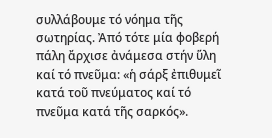συλλάβουμε τό νόημα τῆς σωτηρίας. Ἀπό τότε μία φοβερή πάλη ἄρχισε ἀνάμεσα στήν ὕλη καί τό πνεῦμα: «ἡ σάρξ ἐπιθυμεῖ κατά τοῦ πνεύματος καί τό πνεῦμα κατά τῆς σαρκός».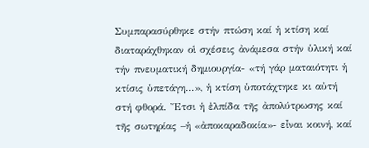Συμπαρασύρθηκε στήν πτώση καί ἡ κτίση καί διαταράχθηκαν οἱ σχέσεις ἀνάμεσα στήν ὑλική καί τήν πνευματική δημιουργία- «τή γάρ ματαιότητι ἡ κτίσις ὑπετάγη…», ἡ κτίση ὑποτάχτηκε κι αὐτή στή φθορά. Ἔτσι ἡ ἐλπίδα τῆς ἀπολύτρωσης καί τῆς σωτηρίας –ἡ «ἀποκαραδοκία»- εἶναι κοινή, καί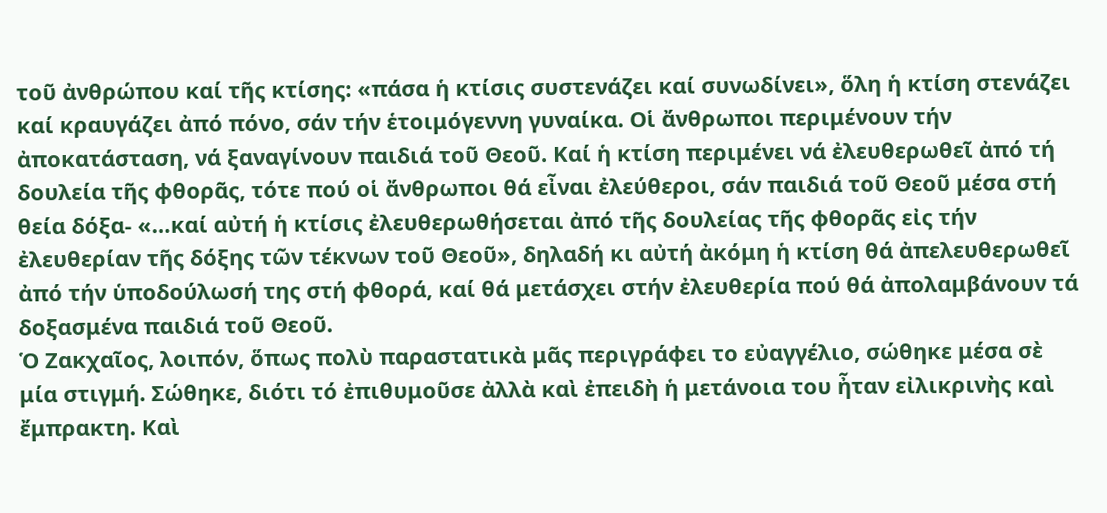τοῦ ἀνθρώπου καί τῆς κτίσης: «πάσα ἡ κτίσις συστενάζει καί συνωδίνει», ὅλη ἡ κτίση στενάζει καί κραυγάζει ἀπό πόνο, σάν τήν ἑτοιμόγεννη γυναίκα. Οἱ ἄνθρωποι περιμένουν τήν ἀποκατάσταση, νά ξαναγίνουν παιδιά τοῦ Θεοῦ. Καί ἡ κτίση περιμένει νά ἐλευθερωθεῖ ἀπό τή δουλεία τῆς φθορᾶς, τότε πού οἱ ἄνθρωποι θά εἶναι ἐλεύθεροι, σάν παιδιά τοῦ Θεοῦ μέσα στή θεία δόξα- «…καί αὐτή ἡ κτίσις ἐλευθερωθήσεται ἀπό τῆς δουλείας τῆς φθορᾶς εἰς τήν ἐλευθερίαν τῆς δόξης τῶν τέκνων τοῦ Θεοῦ», δηλαδή κι αὐτή ἀκόμη ἡ κτίση θά ἀπελευθερωθεῖ ἀπό τήν ὑποδούλωσή της στή φθορά, καί θά μετάσχει στήν ἐλευθερία πού θά ἀπολαμβάνουν τά δοξασμένα παιδιά τοῦ Θεοῦ.
Ὁ Ζακχαῖος, λοιπόν, ὅπως πολὺ παραστατικὰ μᾶς περιγράφει το εὐαγγέλιο, σώθηκε μέσα σὲ μία στιγμή. Σώθηκε, διότι τό ἐπιθυμοῦσε ἀλλὰ καὶ ἐπειδὴ ἡ μετάνοια του ἦταν εἰλικρινὴς καὶ ἔμπρακτη. Καὶ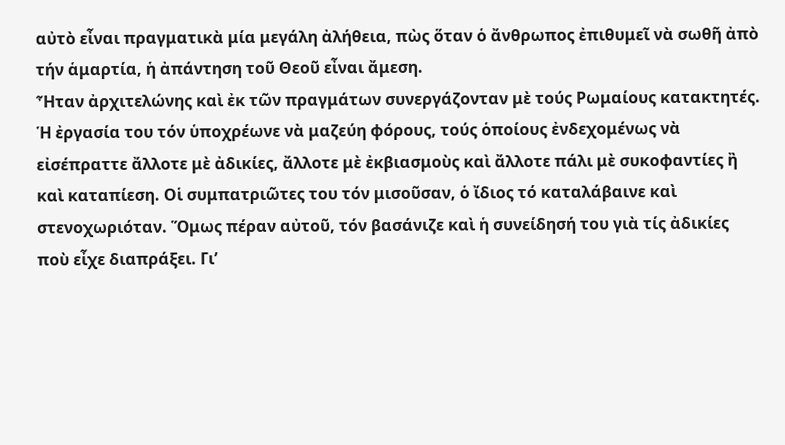αὐτὸ εἶναι πραγματικὰ μία μεγάλη ἀλήθεια, πὼς ὅταν ὁ ἄνθρωπος ἐπιθυμεῖ νὰ σωθῆ ἀπὸ τήν ἁμαρτία, ἡ ἀπάντηση τοῦ Θεοῦ εἶναι ἄμεση.
Ἦταν ἀρχιτελώνης καὶ ἐκ τῶν πραγμάτων συνεργάζονταν μὲ τούς Ρωμαίους κατακτητές. Ἡ ἐργασία του τόν ὑποχρέωνε νὰ μαζεύη φόρους, τούς ὁποίους ἐνδεχομένως νὰ εἰσέπραττε ἄλλοτε μὲ ἀδικίες, ἄλλοτε μὲ ἐκβιασμοὺς καὶ ἄλλοτε πάλι μὲ συκοφαντίες ἢ καὶ καταπίεση. Οἱ συμπατριῶτες του τόν μισοῦσαν, ὁ ἴδιος τό καταλάβαινε καὶ στενοχωριόταν. Ὅμως πέραν αὐτοῦ, τόν βασάνιζε καὶ ἡ συνείδησή του γιὰ τίς ἀδικίες ποὺ εἶχε διαπράξει. Γι’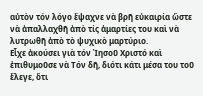αὐτὸν τόν λόγο ἔψαχνε νὰ βρῆ εὐκαιρία ὥστε νὰ ἀπαλλαχθῆ ἀπὸ τίς ἁμαρτίες του καὶ νὰ λυτρωθῆ ἀπὸ τὸ ψυχικὸ μαρτύριο.
Εἶχε ἀκούσει γιὰ τόν Ἰησοῦ Χριστό καὶ ἐπιθυμοῦσε νὰ Τόν δῆ, διότι κάτι μέσα του τοῦ ἔλεγε, ὅτι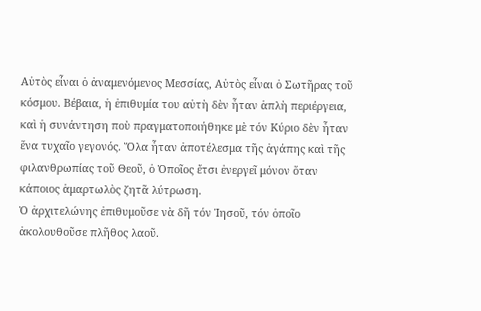Αὐτὸς εἶναι ὁ ἀναμενόμενος Μεσσίας, Αὐτὸς εἶναι ὁ Σωτῆρας τοῦ κόσμου. Βέβαια, ἡ ἐπιθυμία του αὐτὴ δὲν ἦταν ἁπλὴ περιέργεια, καὶ ἡ συνάντηση ποὺ πραγματοποιήθηκε μὲ τόν Κύριο δὲν ἦταν ἕνα τυχαῖο γεγονός. Ὅλα ἦταν ἀποτέλεσμα τῆς ἀγάπης καὶ τῆς φιλανθρωπίας τοῦ Θεοῦ, ὁ Ὁποῖος ἔτσι ἐνεργεῖ μόνον ὅταν κάποιος ἁμαρτωλὸς ζητᾶ λύτρωση.
Ὁ ἀρχιτελώνης ἐπιθυμοῦσε νὰ δῆ τόν Ἰησοῦ, τόν ὁποῖο ἀκολουθοῦσε πλῆθος λαοῦ.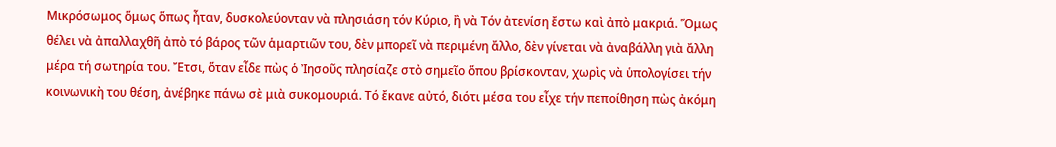Μικρόσωμος ὅμως ὅπως ἦταν, δυσκολεύονταν νὰ πλησιάση τόν Κύριο, ἢ νὰ Τόν ἀτενίση ἔστω καὶ ἀπὸ μακριά. Ὅμως θέλει νὰ ἀπαλλαχθῆ ἀπὸ τό βάρος τῶν ἁμαρτιῶν του, δὲν μπορεῖ νὰ περιμένη ἄλλο, δὲν γίνεται νὰ ἀναβάλλη γιὰ ἄλλη μέρα τή σωτηρία του. Ἔτσι, ὅταν εἶδε πὼς ὁ Ἰησοῦς πλησίαζε στὸ σημεῖο ὅπου βρίσκονταν, χωρὶς νὰ ὑπολογίσει τήν κοινωνικὴ του θέση, ἀνέβηκε πάνω σὲ μιὰ συκομουριά. Τό ἔκανε αὐτό, διότι μέσα του εἶχε τήν πεποίθηση πὼς ἀκόμη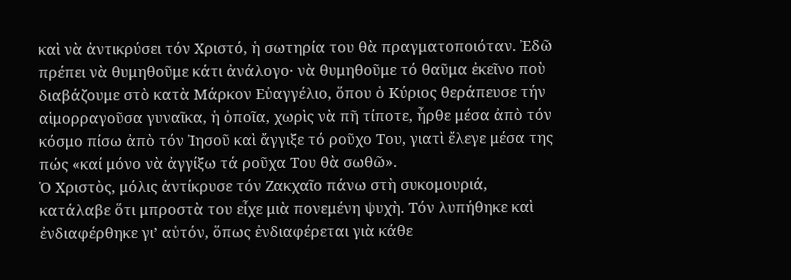καὶ νὰ ἀντικρύσει τόν Χριστό, ἡ σωτηρία του θὰ πραγματοποιόταν. Ἐδῶ πρέπει νὰ θυμηθοῦμε κάτι ἀνάλογο· νὰ θυμηθοῦμε τό θαῦμα ἐκεῖνο ποὺ διαβάζουμε στὸ κατὰ Μάρκον Εὐαγγέλιο, ὅπου ὁ Κύριος θεράπευσε τήν αἱμορραγοῦσα γυναῖκα, ἡ ὁποῖα, χωρὶς νὰ πῆ τίποτε, ἦρθε μέσα ἀπὸ τόν κόσμο πίσω ἀπὸ τόν Ἰησοῦ καὶ ἄγγιξε τό ροῦχο Του, γιατὶ ἔλεγε μέσα της πώς «καί μόνο νὰ ἀγγίξω τά ροῦχα Του θὰ σωθῶ».
Ὁ Χριστὸς, μόλις ἀντίκρυσε τόν Ζακχαῖο πάνω στὴ συκομουριά, κατάλαβε ὅτι μπροστὰ του εἶχε μιὰ πονεμένη ψυχὴ. Τόν λυπήθηκε καὶ ἐνδιαφέρθηκε γι’ αὐτόν, ὅπως ἐνδιαφέρεται γιὰ κάθε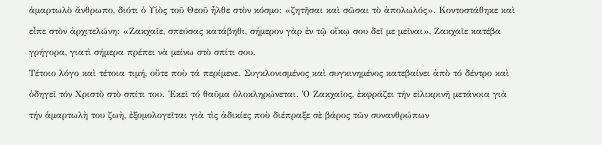ἁμαρτωλὸ ἄνθρωπο, διότι ὁ Υἱὸς τοῦ Θεοῦ ἦλθε στὸν κόσμο: «ζητῆσαι καὶ σῶσαι τὸ ἀπολωλός». Κοντοστάθηκε καὶ εἶπε στὸν ἀρχιτελώνη: «Ζακχαῖε, σπεύσας κατάβηθι, σήμερον γὰρ ἐν τῷ οἴκῳ σου δεῖ με μεῖναι», Ζακχαῖε κατέβα γρήγορα, γιατὶ σήμερα πρέπει νὰ μείνω στὸ σπίτι σου.
Τέτοιο λόγο καὶ τέτοια τιμή, οὔτε ποὺ τά περίμενε. Συγκλονισμένος καὶ συγκινημένος κατεβαίνει ἀπὸ τό δέντρο καὶ ὁδηγεῖ τόν Χριστὸ στὸ σπίτι του. Ἐκεῖ τό θαῦμα ὁλοκληρώνεται. Ὁ Ζακχαῖος, ἐκφράζει τήν εἰλικρινῆ μετάνοια γιὰ τήν ἁμαρτωλὴ του ζωὴ, ἐξομολογεῖται γιὰ τὶς ἀδικίες ποὺ διέπραξε σὲ βάρος τῶν συνανθρώπων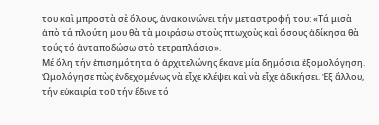του καὶ μπροστὰ σὲ ὅλους, ἀνακοινώνει τήν μεταστροφή του: «Τά μισὰ ἀπὸ τά πλούτη μου θὰ τὰ μοιράσω στοὺς πτωχοὺς καὶ ὅσους ἀδίκησα θὰ τούς τό ἀνταποδώσω στὸ τετραπλάσιο».
Μέ ὅλη τήν ἐπισημότητα ὁ ἀρχιτελώνης ἔκανε μία δημόσια ἐξομολόγηση. Ὠμολόγησε πὼς ἐνδεχομένως νὰ εἶχε κλέψει καὶ νὰ εἶχε ἀδικήσει. Ἐξ ἄλλου, τήν εὐκαιρία τοῦ τήν ἔδινε τό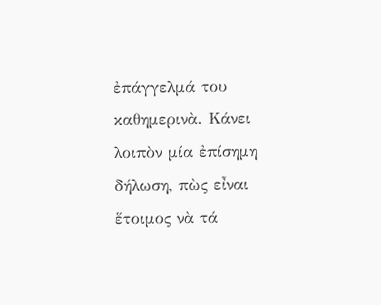ἐπάγγελμά του καθημερινὰ. Κάνει λοιπὸν μία ἐπίσημη δήλωση, πὼς εἶναι ἕτοιμος νὰ τά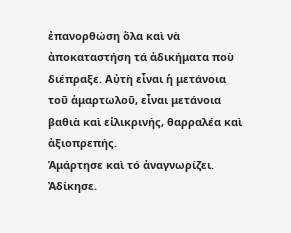ἐπανορθώση ὅλα καὶ νὰ ἀποκαταστήση τά ἀδικήματα ποὺ διέπραξε. Αὐτὴ εἶναι ἡ μετάνοια τοῦ ἁμαρτωλοῦ, εἶναι μετάνοια βαθιὰ καὶ εἰλικρινής, θαρραλέα καὶ ἀξιοπρεπής.
Ἁμάρτησε καὶ τό ἀναγνωρίζει. Ἀδίκησε.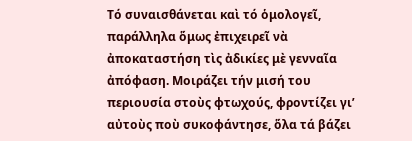Τό συναισθάνεται καὶ τό ὁμολογεῖ, παράλληλα ὅμως ἐπιχειρεῖ νὰ ἀποκαταστήση τὶς ἀδικίες μὲ γενναῖα ἀπόφαση. Μοιράζει τήν μισή του περιουσία στοὺς φτωχούς, φροντίζει γι’ αὐτοὺς ποὺ συκοφάντησε, ὅλα τά βάζει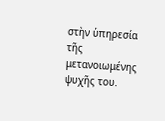στὴν ὑπηρεσία τῆς μετανοιωμένης ψυχῆς του.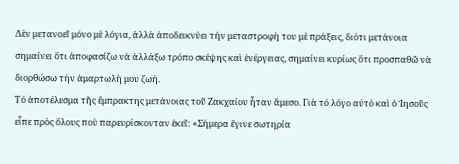Δὲν μετανοεῖ μόνο μὲ λόγια, ἀλλὰ ἀποδεικνύει τήν μεταστροφὴ του μὲ πράξεις, διότι μετάνοια σημαίνει ὅτι ἀποφασίζω νὰ ἀλλάξω τρόπο σκέψης καὶ ἐνέργειας, σημαίνει κυρίως ὅτι προσπαθῶ νὰ διορθώσω τήν ἁμαρτωλὴ μου ζωή.
Τό ἀποτέλεσμα τῆς ἔμπρακτης μετάνοιας τοῦ Ζακχαίου ἦταν ἄμεσο. Γιὰ τό λόγο αὐτὸ καὶ ὁ Ἰησοῦς εἶπε πρὸς ὅλους ποὺ παρευρίσκονταν ἐκεῖ: «Σήμερα ἔγινε σωτηρία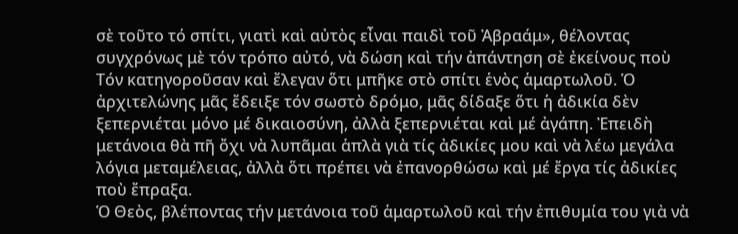σὲ τοῦτο τό σπίτι, γιατὶ καὶ αὐτὸς εἶναι παιδὶ τοῦ Ἀβραάμ», θέλοντας συγχρόνως μὲ τόν τρόπο αὐτό, νὰ δώση καὶ τήν ἀπάντηση σὲ ἐκείνους ποὺ Τόν κατηγοροῦσαν καὶ ἔλεγαν ὅτι μπῆκε στὸ σπίτι ἑνὸς ἁμαρτωλοῦ. Ὁ ἀρχιτελώνης μᾶς ἔδειξε τόν σωστὸ δρόμο, μᾶς δίδαξε ὅτι ἡ ἀδικία δὲν ξεπερνιέται μόνο μέ δικαιοσύνη, ἀλλὰ ξεπερνιέται καὶ μέ ἀγάπη. Ἐπειδὴ μετάνοια θὰ πῆ ὄχι νὰ λυπᾶμαι ἁπλὰ γιὰ τίς ἀδικίες μου καὶ νὰ λέω μεγάλα λόγια μεταμέλειας, ἀλλὰ ὅτι πρέπει νὰ ἐπανορθώσω καὶ μέ ἔργα τίς ἀδικίες ποὺ ἔπραξα.
Ὁ Θεὸς, βλέποντας τήν μετάνοια τοῦ ἁμαρτωλοῦ καὶ τήν ἐπιθυμία του γιὰ νὰ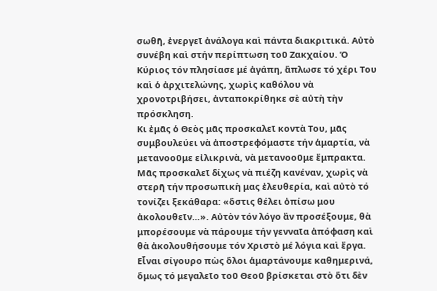σωθῆ, ἐνεργεῖ ἀνάλογα καὶ πάντα διακριτικά. Αὐτὸ συνέβη καὶ στήν περίπτωση τοῦ Ζακχαίου. Ὁ Κύριος τόν πλησίασε μέ ἀγάπη, ἅπλωσε τό χέρι Του καὶ ὁ ἀρχιτελώνης, χωρὶς καθόλου νὰ χρονοτριβήσει, ἀνταποκρίθηκε σὲ αὐτὴ τὴν πρόσκληση.
Κι ἐμᾶς ὁ Θεὸς μᾶς προσκαλεῖ κοντὰ Του, μᾶς συμβουλεύει νὰ ἀποστρεφόμαστε τήν ἁμαρτία, νὰ μετανοοῦμε εἰλικρινὰ, νὰ μετανοοῦμε ἔμπρακτα. Μᾶς προσκαλεῖ δίχως νὰ πιέζη κανέναν, χωρὶς νὰ στερῆ τήν προσωπικὴ μας ἐλευθερία, καὶ αὐτὸ τό τονίζει ξεκάθαρα: «ὅστις θέλει ὀπίσω μου ἀκολουθεῖν…». Αὐτὸν τόν λόγο ἂν προσέξουμε, θὰ μπορέσουμε νὰ πάρουμε τήν γενναῖα ἀπόφαση καὶ θὰ ἀκολουθήσουμε τόν Χριστὸ μέ λόγια καὶ ἔργα.
Εἶναι σίγουρο πὼς ὅλοι ἁμαρτάνουμε καθημερινά, ὅμως τό μεγαλεῖο τοῦ Θεοῦ βρίσκεται στὸ ὅτι δὲν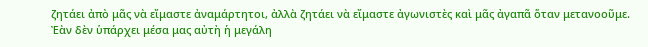ζητάει ἀπὸ μᾶς νὰ εἴμαστε ἀναμάρτητοι, ἀλλὰ ζητάει νὰ εἴμαστε ἀγωνιστὲς καὶ μᾶς ἀγαπᾶ ὅταν μετανοοῦμε. Ἐὰν δὲν ὑπάρχει μέσα μας αὐτὴ ἡ μεγάλη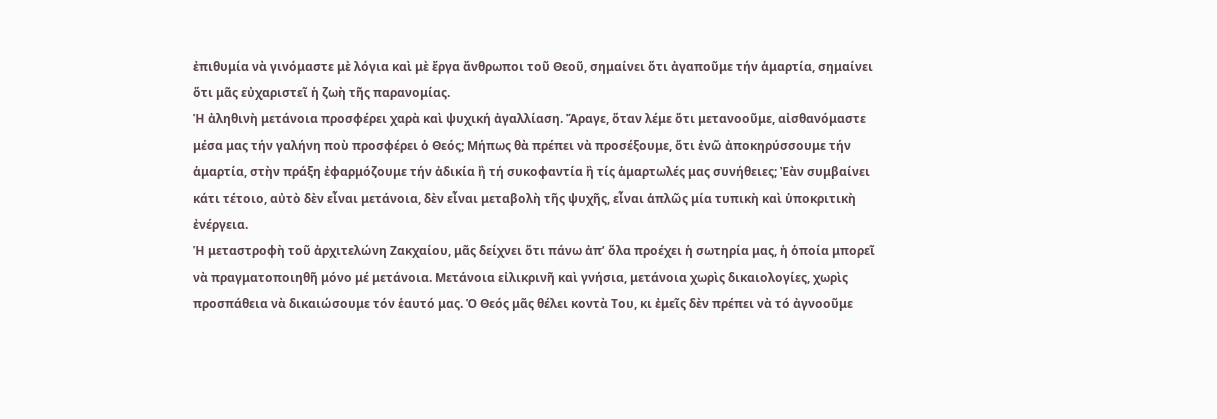ἐπιθυμία νὰ γινόμαστε μὲ λόγια καὶ μὲ ἔργα ἄνθρωποι τοῦ Θεοῦ, σημαίνει ὅτι ἀγαποῦμε τήν ἁμαρτία, σημαίνει ὅτι μᾶς εὐχαριστεῖ ἡ ζωὴ τῆς παρανομίας.
Ἡ ἀληθινὴ μετάνοια προσφέρει χαρὰ καὶ ψυχική ἀγαλλίαση. Ἄραγε, ὅταν λέμε ὅτι μετανοοῦμε, αἰσθανόμαστε μέσα μας τήν γαλήνη ποὺ προσφέρει ὁ Θεός; Μήπως θὰ πρέπει νὰ προσέξουμε, ὅτι ἐνῶ ἀποκηρύσσουμε τήν ἁμαρτία, στὴν πράξη ἐφαρμόζουμε τήν ἀδικία ἢ τή συκοφαντία ἢ τίς ἁμαρτωλές μας συνήθειες; Ἐὰν συμβαίνει κάτι τέτοιο, αὐτὸ δὲν εἶναι μετάνοια, δὲν εἶναι μεταβολὴ τῆς ψυχῆς, εἶναι ἁπλῶς μία τυπικὴ καὶ ὑποκριτικὴ ἐνέργεια.
Ἡ μεταστροφὴ τοῦ ἀρχιτελώνη Ζακχαίου, μᾶς δείχνει ὅτι πάνω ἀπ’ ὅλα προέχει ἡ σωτηρία μας, ἡ ὁποία μπορεῖ νὰ πραγματοποιηθῆ μόνο μέ μετάνοια. Μετάνοια εἰλικρινῆ καὶ γνήσια, μετάνοια χωρὶς δικαιολογίες, χωρὶς προσπάθεια νὰ δικαιώσουμε τόν ἑαυτό μας. Ὁ Θεός μᾶς θέλει κοντὰ Του, κι ἐμεῖς δὲν πρέπει νὰ τό ἀγνοοῦμε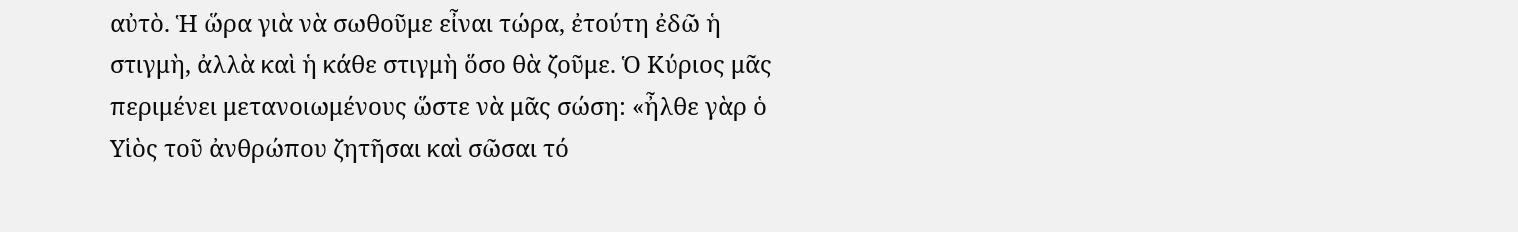αὐτὸ. Ἡ ὥρα γιὰ νὰ σωθοῦμε εἶναι τώρα, ἐτούτη ἐδῶ ἡ στιγμὴ, ἀλλὰ καὶ ἡ κάθε στιγμὴ ὅσο θὰ ζοῦμε. Ὁ Κύριος μᾶς περιμένει μετανοιωμένους ὥστε νὰ μᾶς σώση: «ἦλθε γὰρ ὁ Υἱὸς τοῦ ἀνθρώπου ζητῆσαι καὶ σῶσαι τό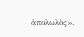ἀπολωλὸς».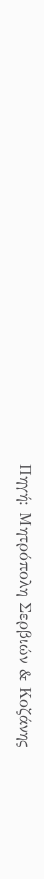Πηγή: Μητρόπολη Σερβιών & Κοζάνης